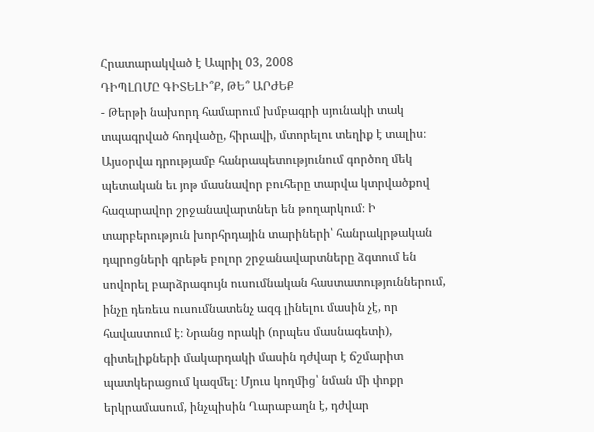Հրատարակված է Ապրիլ 03, 2008
ԴԻՊԼՈՄԸ ԳԻՏԵԼԻ՞Ք, ԹԵ՞ ԱՐԺԵՔ
- Թերթի նախորդ համարում խմբագրի սյունակի տակ տպագրված հոդվածը, հիրավի, մտորելու տեղիք է տալիս։ Այսօրվա դրությամբ հանրապետությունում գործող մեկ պետական եւ յոթ մասնավոր բուհերը տարվա կտրվածքով հազարավոր շրջանավարտներ են թողարկում։ Ի տարբերություն խորհրդային տարիների՝ հանրակրթական դպրոցների գրեթե բոլոր շրջանավարտները ձգտում են սովորել բարձրագույն ուսումնական հաստատություններում, ինչը դեռեւս ուսումնատենչ ազգ լինելու մասին չէ, որ հավաստում է։ Նրանց որակի (որպես մասնագետի), գիտելիքների մակարդակի մասին դժվար է ճշմարիտ պատկերացում կազմել։ Մյուս կողմից՝ նման մի փոքր երկրամասում, ինչպիսին Ղարաբաղն է, դժվար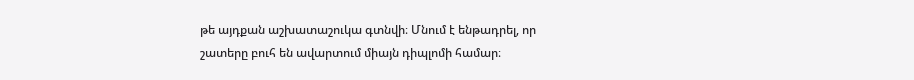թե այդքան աշխատաշուկա գտնվի։ Մնում է ենթադրել, որ շատերը բուհ են ավարտում միայն դիպլոմի համար։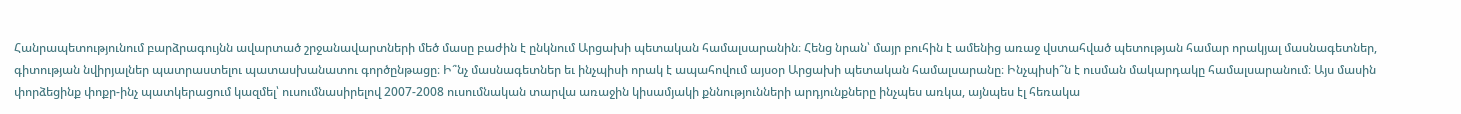Հանրապետությունում բարձրագույնն ավարտած շրջանավարտների մեծ մասը բաժին է ընկնում Արցախի պետական համալսարանին։ Հենց նրան՝ մայր բուհին է ամենից առաջ վստահված պետության համար որակյալ մասնագետներ, գիտության նվիրյալներ պատրաստելու պատասխանատու գործընթացը։ Ի՞նչ մասնագետներ եւ ինչպիսի որակ է ապահովում այսօր Արցախի պետական համալսարանը։ Ինչպիսի՞ն է ուսման մակարդակը համալսարանում։ Այս մասին փորձեցինք փոքր-ինչ պատկերացում կազմել՝ ուսումնասիրելով 2007-2008 ուսումնական տարվա առաջին կիսամյակի քննությունների արդյունքները ինչպես առկա, այնպես էլ հեռակա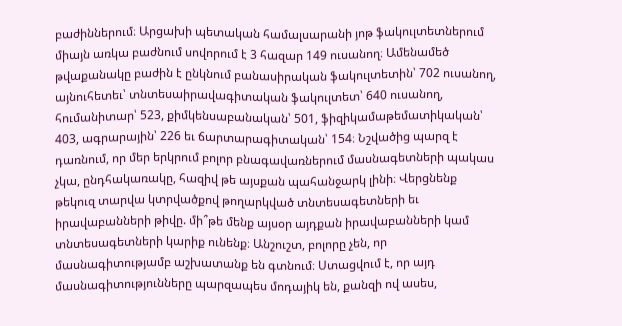բաժիններում։ Արցախի պետական համալսարանի յոթ ֆակուլտետներում միայն առկա բաժնում սովորում է 3 հազար 149 ուսանող։ Ամենամեծ թվաքանակը բաժին է ընկնում բանասիրական ֆակուլտետին՝ 702 ուսանող, այնուհետեւ՝ տնտեսաիրավագիտական ֆակուլտետ՝ 640 ուսանող, հումանիտար՝ 523, քիմկենսաբանական՝ 501, ֆիզիկամաթեմատիկական՝ 403, ագրարային՝ 226 եւ ճարտարագիտական՝ 154։ Նշվածից պարզ է դառնում, որ մեր երկրում բոլոր բնագավառներում մասնագետների պակաս չկա, ընդհակառակը, հազիվ թե այսքան պահանջարկ լինի։ Վերցնենք թեկուզ տարվա կտրվածքով թողարկված տնտեսագետների եւ իրավաբանների թիվը. մի՞թե մենք այսօր այդքան իրավաբանների կամ տնտեսագետների կարիք ունենք։ Անշուշտ, բոլորը չեն, որ մասնագիտությամբ աշխատանք են գտնում։ Ստացվում է, որ այդ մասնագիտությունները պարզապես մոդայիկ են, քանզի ով ասես,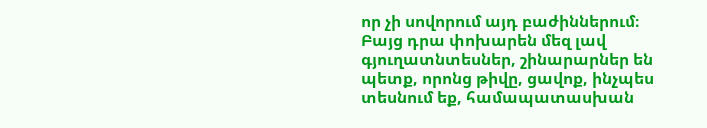որ չի սովորում այդ բաժիններում։ Բայց դրա փոխարեն մեզ լավ գյուղատնտեսներ, շինարարներ են պետք, որոնց թիվը, ցավոք, ինչպես տեսնում եք, համապատասխան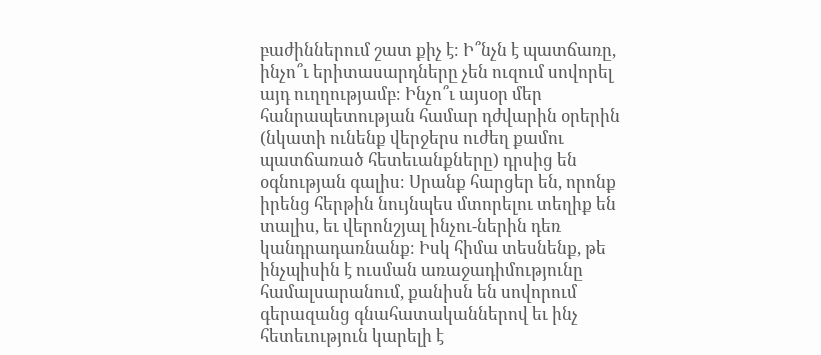բաժիններում շատ քիչ է։ Ի՞նչն է պատճառը, ինչո՞ւ երիտասարդները չեն ուզում սովորել այդ ուղղությամբ։ Ինչո՞ւ այսօր մեր հանրապետության համար դժվարին օրերին (նկատի ունենք վերջերս ուժեղ քամու պատճառած հետեւանքները) դրսից են օգնության գալիս։ Սրանք հարցեր են, որոնք իրենց հերթին նույնպես մտորելու տեղիք են տալիս, եւ վերոնշյալ ինչու-ներին դեռ կանդրադառնանք։ Իսկ հիմա տեսնենք, թե ինչպիսին է ուսման առաջադիմությունը համալսարանում, քանիսն են սովորում գերազանց գնահատականներով եւ ինչ հետեւություն կարելի է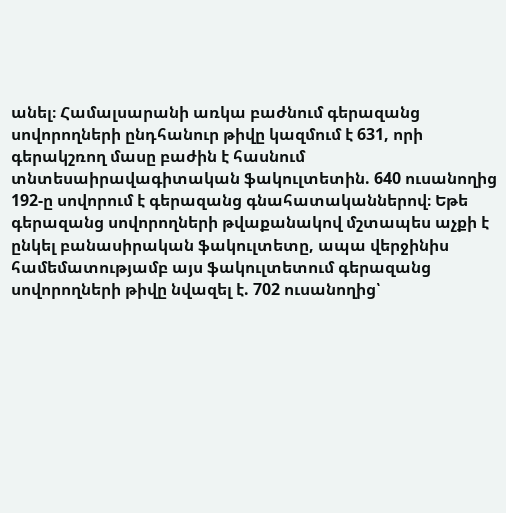անել։ Համալսարանի առկա բաժնում գերազանց սովորողների ընդհանուր թիվը կազմում է 631, որի գերակշռող մասը բաժին է հասնում տնտեսաիրավագիտական ֆակուլտետին. 640 ուսանողից 192-ը սովորում է գերազանց գնահատականներով։ Եթե գերազանց սովորողների թվաքանակով մշտապես աչքի է ընկել բանասիրական ֆակուլտետը, ապա վերջինիս համեմատությամբ այս ֆակուլտետում գերազանց սովորողների թիվը նվազել է. 702 ուսանողից՝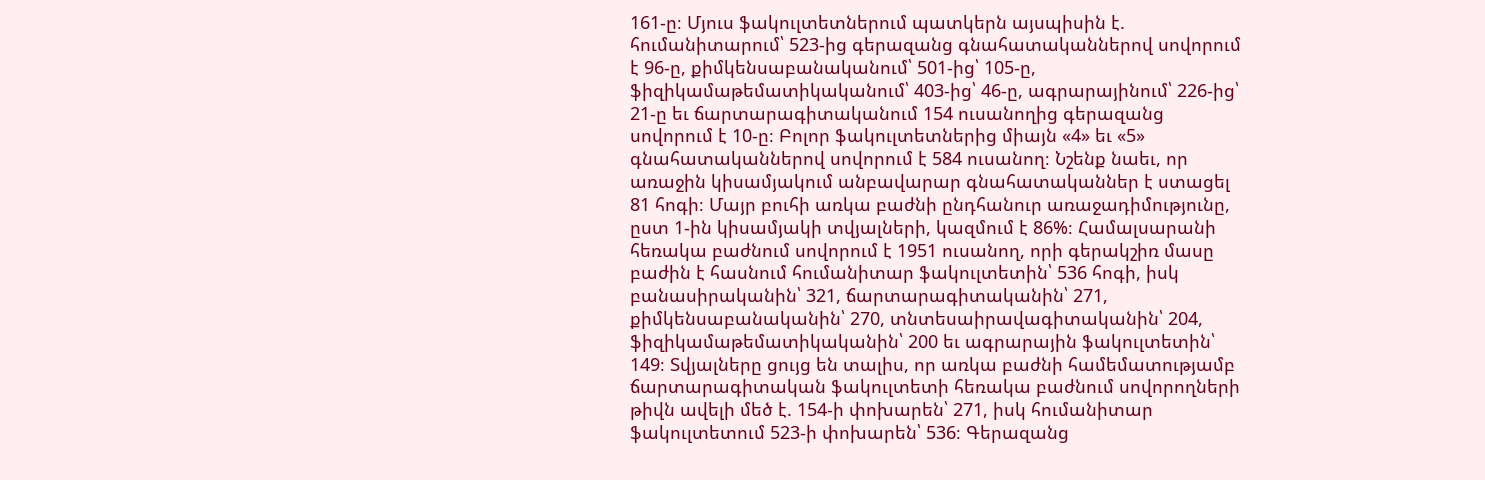161-ը։ Մյուս ֆակուլտետներում պատկերն այսպիսին է. հումանիտարում՝ 523-ից գերազանց գնահատականներով սովորում է 96-ը, քիմկենսաբանականում՝ 501-ից՝ 105-ը, ֆիզիկամաթեմատիկականում՝ 403-ից՝ 46-ը, ագրարայինում՝ 226-ից՝ 21-ը եւ ճարտարագիտականում 154 ուսանողից գերազանց սովորում է 10-ը։ Բոլոր ֆակուլտետներից միայն «4» եւ «5» գնահատականներով սովորում է 584 ուսանող։ Նշենք նաեւ, որ առաջին կիսամյակում անբավարար գնահատականներ է ստացել 81 հոգի։ Մայր բուհի առկա բաժնի ընդհանուր առաջադիմությունը, ըստ 1-ին կիսամյակի տվյալների, կազմում է 86%։ Համալսարանի հեռակա բաժնում սովորում է 1951 ուսանող, որի գերակշիռ մասը բաժին է հասնում հումանիտար ֆակուլտետին՝ 536 հոգի, իսկ բանասիրականին՝ 321, ճարտարագիտականին՝ 271, քիմկենսաբանականին՝ 270, տնտեսաիրավագիտականին՝ 204, ֆիզիկամաթեմատիկականին՝ 200 եւ ագրարային ֆակուլտետին՝ 149։ Տվյալները ցույց են տալիս, որ առկա բաժնի համեմատությամբ ճարտարագիտական ֆակուլտետի հեռակա բաժնում սովորողների թիվն ավելի մեծ է. 154-ի փոխարեն՝ 271, իսկ հումանիտար ֆակուլտետում 523-ի փոխարեն՝ 536։ Գերազանց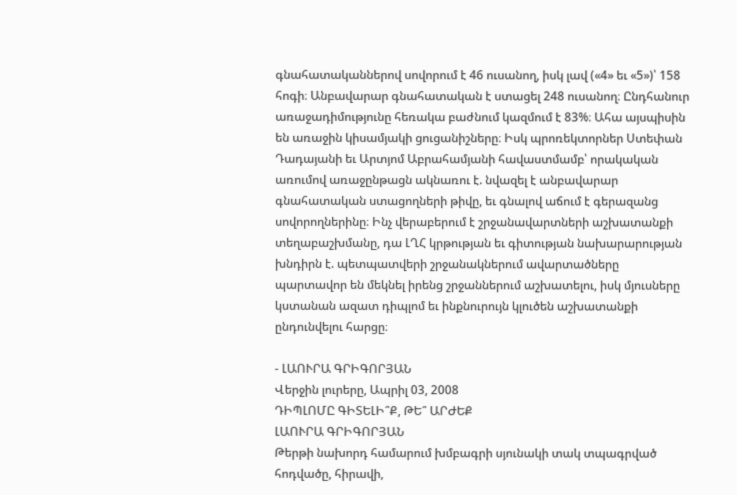գնահատականներով սովորում է 46 ուսանող, իսկ լավ («4» եւ «5»)՝ 158 հոգի։ Անբավարար գնահատական է ստացել 248 ուսանող։ Ընդհանուր առաջադիմությունը հեռակա բաժնում կազմում է 83%։ Ահա այսպիսին են առաջին կիսամյակի ցուցանիշները։ Իսկ պրոռեկտորներ Ստեփան Դադայանի եւ Արտյոմ Աբրահամյանի հավաստմամբ՝ որակական առումով առաջընթացն ակնառու է. նվազել է անբավարար գնահատական ստացողների թիվը, եւ գնալով աճում է գերազանց սովորողներինը։ Ինչ վերաբերում է շրջանավարտների աշխատանքի տեղաբաշխմանը, դա ԼՂՀ կրթության եւ գիտության նախարարության խնդիրն է. պետպատվերի շրջանակներում ավարտածները պարտավոր են մեկնել իրենց շրջաններում աշխատելու, իսկ մյուսները կստանան ազատ դիպլոմ եւ ինքնուրույն կլուծեն աշխատանքի ընդունվելու հարցը։

- ԼԱՈՒՐԱ ԳՐԻԳՈՐՅԱՆ
Վերջին լուրերը, Ապրիլ 03, 2008
ԴԻՊԼՈՄԸ ԳԻՏԵԼԻ՞Ք, ԹԵ՞ ԱՐԺԵՔ
ԼԱՈՒՐԱ ԳՐԻԳՈՐՅԱՆ
Թերթի նախորդ համարում խմբագրի սյունակի տակ տպագրված հոդվածը, հիրավի,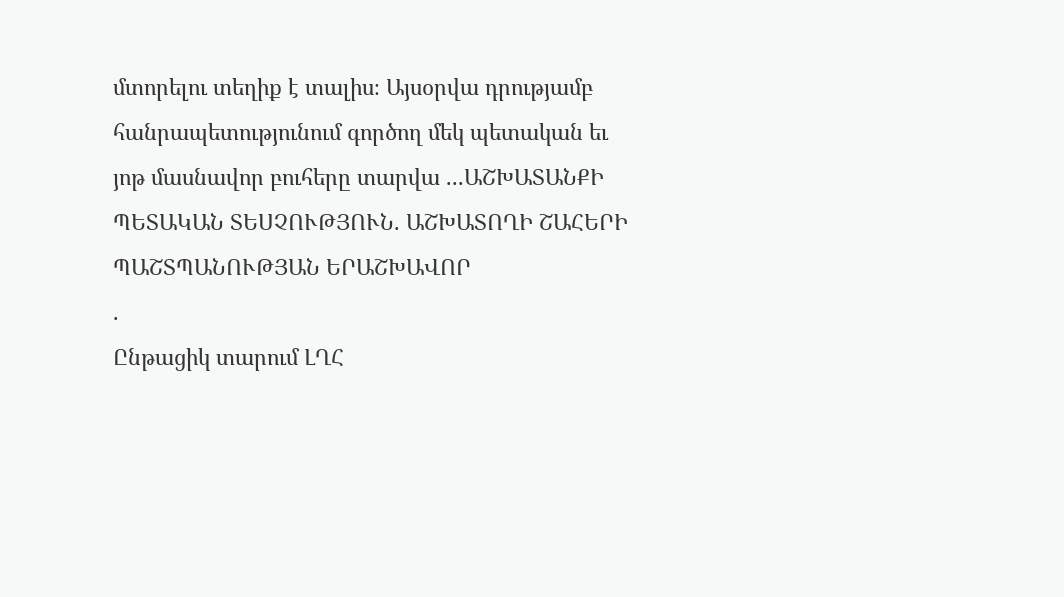մտորելու տեղիք է տալիս։ Այսօրվա դրությամբ հանրապետությունում գործող մեկ պետական եւ յոթ մասնավոր բուհերը տարվա ...ԱՇԽԱՏԱՆՔԻ ՊԵՏԱԿԱՆ ՏԵՍՉՈՒԹՅՈՒՆ. ԱՇԽԱՏՈՂԻ ՇԱՀԵՐԻ ՊԱՇՏՊԱՆՈՒԹՅԱՆ ԵՐԱՇԽԱՎՈՐ
.
Ընթացիկ տարում ԼՂՀ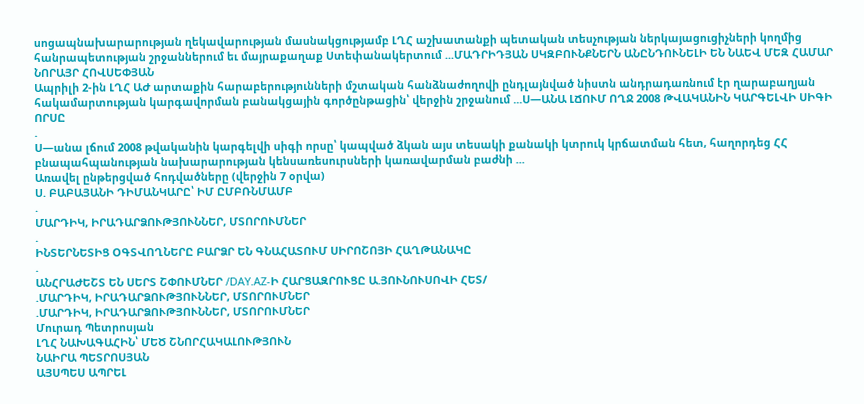սոցապնախարարության ղեկավարության մասնակցությամբ ԼՂՀ աշխատանքի պետական տեսչության ներկայացուցիչների կողմից հանրապետության շրջաններում եւ մայրաքաղաք Ստեփանակերտում ...ՄԱԴՐԻԴՅԱՆ ՍԿԶԲՈՒՆՔՆԵՐՆ ԱՆԸՆԴՈՒՆԵԼԻ ԵՆ ՆԱԵՎ ՄԵԶ ՀԱՄԱՐ
ՆՈՐԱՅՐ ՀՈՎՍԵՓՅԱՆ
Ապրիլի 2-ին ԼՂՀ ԱԺ արտաքին հարաբերությունների մշտական հանձնաժողովի ընդլայնված նիստն անդրադառնում էր ղարաբաղյան հակամարտության կարգավորման բանակցային գործընթացին՝ վերջին շրջանում ...Ս—ԱՆԱ ԼՃՈՒՄ ՈՂՋ 2008 ԹՎԱԿԱՆԻՆ ԿԱՐԳԵԼՎԻ ՍԻԳԻ ՈՐՍԸ
.
Ս—անա լճում 2008 թվականին կարգելվի սիգի որսը՝ կապված ձկան այս տեսակի քանակի կտրուկ կրճատման հետ, հաղորդեց ՀՀ բնապահպանության նախարարության կենսառեսուրսների կառավարման բաժնի ...
Առավել ընթերցված հոդվածները (վերջին 7 օրվա)
Ս. ԲԱԲԱՅԱՆԻ ԴԻՄԱՆԿԱՐԸ՝ ԻՄ ԸՄԲՌՆՄԱՄԲ
.
ՄԱՐԴԻԿ, ԻՐԱԴԱՐՁՈՒԹՅՈՒՆՆԵՐ, ՄՏՈՐՈՒՄՆԵՐ
.
ԻՆՏԵՐՆԵՏԻՑ ՕԳՏՎՈՂՆԵՐԸ ԲԱՐՁՐ ԵՆ ԳՆԱՀԱՏՈՒՄ ՍԻՐՈՇՈՅԻ ՀԱՂԹԱՆԱԿԸ
.
ԱՆՀՐԱԺԵՇՏ ԵՆ ՍԵՐՏ ՇՓՈՒՄՆԵՐ /DAY.AZ-Ի ՀԱՐՑԱԶՐՈՒՑԸ Ա.ՅՈՒՆՈՒՍՈՎԻ ՀԵՏ/
.ՄԱՐԴԻԿ, ԻՐԱԴԱՐՁՈՒԹՅՈՒՆՆԵՐ, ՄՏՈՐՈՒՄՆԵՐ
.ՄԱՐԴԻԿ, ԻՐԱԴԱՐՁՈՒԹՅՈՒՆՆԵՐ, ՄՏՈՐՈՒՄՆԵՐ
Մուրադ Պետրոսյան
ԼՂՀ ՆԱԽԱԳԱՀԻՆ՝ ՄԵԾ ՇՆՈՐՀԱԿԱԼՈՒԹՅՈՒՆ
ՆԱԻՐԱ ՊԵՏՐՈՍՅԱՆ
ԱՅՍՊԵՍ ԱՊՐԵԼ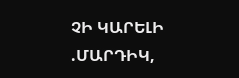ՉԻ ԿԱՐԵԼԻ
.ՄԱՐԴԻԿ,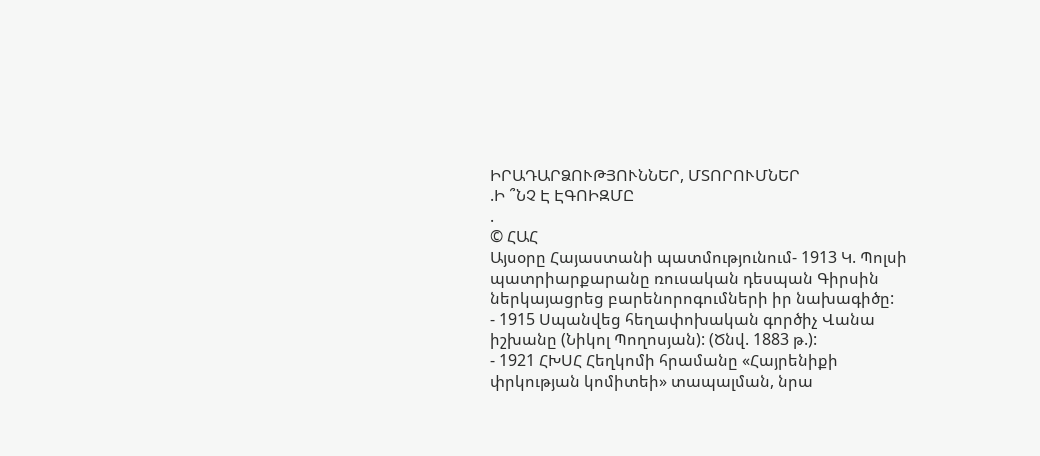ԻՐԱԴԱՐՁՈՒԹՅՈՒՆՆԵՐ, ՄՏՈՐՈՒՄՆԵՐ
.Ի ՞ՆՉ Է ԷԳՈԻԶՄԸ
.
© ՀԱՀ
Այսօրը Հայաստանի պատմությունում- 1913 Կ. Պոլսի պատրիարքարանը ռուսական դեսպան Գիրսին ներկայացրեց բարենորոգումների իր նախագիծը:
- 1915 Սպանվեց հեղափոխական գործիչ Վանա իշխանը (Նիկոլ Պողոսյան): (Ծնվ. 1883 թ.):
- 1921 ՀԽՍՀ Հեղկոմի հրամանը «Հայրենիքի փրկության կոմիտեի» տապալման, նրա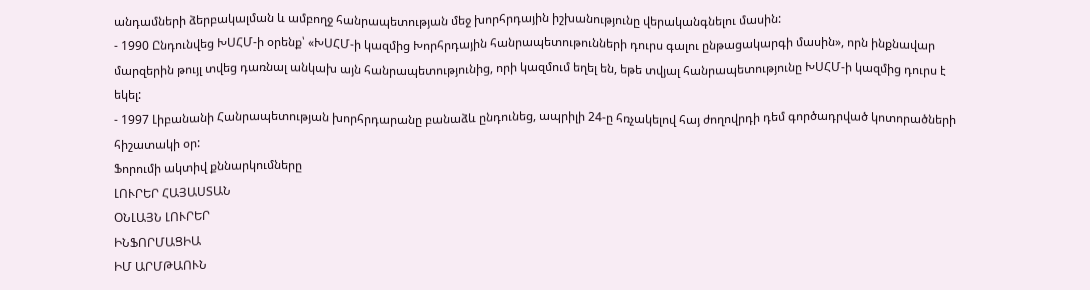անդամների ձերբակալման և ամբողջ հանրապետության մեջ խորհրդային իշխանությունը վերականգնելու մասին:
- 1990 Ընդունվեց ԽՍՀՄ-ի օրենք՝ «ԽՍՀՄ-ի կազմից Խորհրդային հանրապետութունների դուրս գալու ընթացակարգի մասին», որն ինքնավար մարզերին թույլ տվեց դառնալ անկախ այն հանրապետությունից, որի կազմում եղել են, եթե տվյալ հանրապետությունը ԽՍՀՄ-ի կազմից դուրս է եկել:
- 1997 Լիբանանի Հանրապետության խորհրդարանը բանաձև ընդունեց, ապրիլի 24-ը հռչակելով հայ ժողովրդի դեմ գործադրված կոտորածների հիշատակի օր:
Ֆորումի ակտիվ քննարկումները
ԼՈՒՐԵՐ ՀԱՅԱՍՏԱՆ
ՕՆԼԱՅՆ ԼՈՒՐԵՐ
ԻՆՖՈՐՄԱՑԻԱ
ԻՄ ԱՐՄԹԱՈՒՆ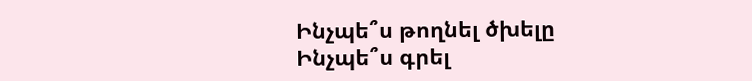Ինչպե՞ս թողնել ծխելը
Ինչպե՞ս գրել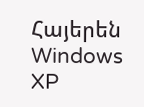Հայերեն Windows XP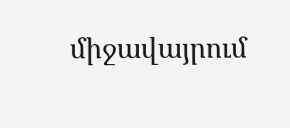միջավայրում